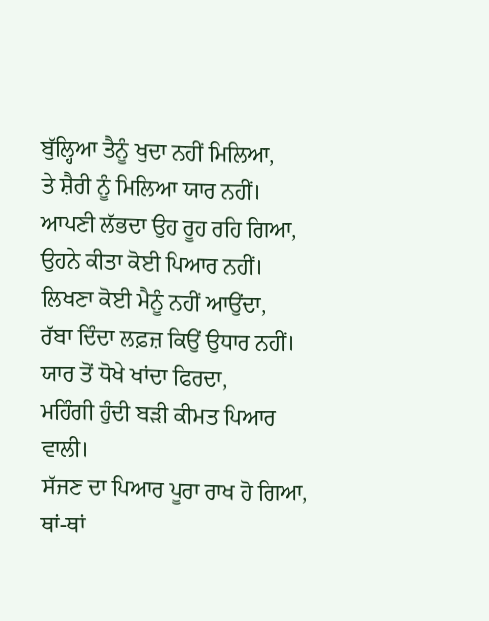ਬੁੱਲ੍ਹਿਆ ਤੈਨੂੰ ਖੁਦਾ ਨਹੀਂ ਮਿਲਿਆ,
ਤੇ ਸ਼ੈਰੀ ਨੂੰ ਮਿਲਿਆ ਯਾਰ ਨਹੀਂ।
ਆਪਣੀ ਲੱਭਦਾ ਉਹ ਰੂਹ ਰਹਿ ਗਿਆ,
ਉਹਨੇ ਕੀਤਾ ਕੋਈ ਪਿਆਰ ਨਹੀਂ।
ਲਿਖਣਾ ਕੋਈ ਮੈਨੂੰ ਨਹੀਂ ਆਉਂਦਾ,
ਰੱਬਾ ਦਿੰਦਾ ਲਫ਼ਜ਼ ਕਿਉਂ ਉਧਾਰ ਨਹੀਂ।
ਯਾਰ ਤੋਂ ਧੋਖੇ ਖਾਂਦਾ ਫਿਰਦਾ,
ਮਹਿੰਗੀ ਹੁੰਦੀ ਬੜੀ ਕੀਮਤ ਪਿਆਰ ਵਾਲੀ।
ਸੱਜਣ ਦਾ ਪਿਆਰ ਪੂਰਾ ਰਾਖ ਹੋ ਗਿਆ,
ਥਾਂ-ਥਾਂ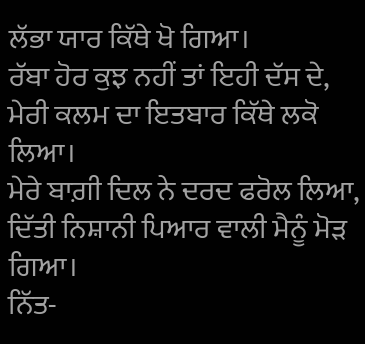ਲੱਭਾ ਯਾਰ ਕਿੱਥੇ ਖੋ ਗਿਆ।
ਰੱਬਾ ਹੋਰ ਕੁਝ ਨਹੀਂ ਤਾਂ ਇਹੀ ਦੱਸ ਦੇ,
ਮੇਰੀ ਕਲਮ ਦਾ ਇਤਬਾਰ ਕਿੱਥੇ ਲਕੋ ਲਿਆ।
ਮੇਰੇ ਬਾਗ਼ੀ ਦਿਲ ਨੇ ਦਰਦ ਫਰੋਲ ਲਿਆ,
ਦਿੱਤੀ ਨਿਸ਼ਾਨੀ ਪਿਆਰ ਵਾਲੀ ਮੈਨੂੰ ਮੋੜ ਗਿਆ।
ਨਿੱਤ-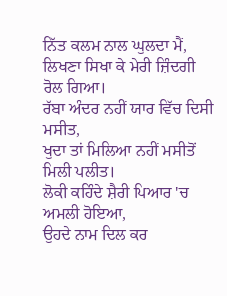ਨਿੱਤ ਕਲਮ ਨਾਲ ਘੁਲਦਾ ਮੈਂ,
ਲਿਖਣਾ ਸਿਖਾ ਕੇ ਮੇਰੀ ਜ਼ਿੰਦਗੀ ਰੋਲ ਗਿਆ।
ਰੱਬਾ ਅੰਦਰ ਨਹੀਂ ਯਾਰ ਵਿੱਚ ਦਿਸੀ ਮਸੀਤ,
ਖੁਦਾ ਤਾਂ ਮਿਲਿਆ ਨਹੀਂ ਮਸੀਤੋਂ ਮਿਲੀ ਪਲੀਤ।
ਲੋਕੀ ਕਹਿੰਦੇ ਸ਼ੈਰੀ ਪਿਆਰ 'ਚ ਅਮਲੀ ਹੋਇਆ,
ਉਹਦੇ ਨਾਮ ਦਿਲ ਕਰ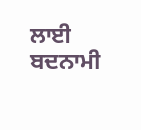ਲਾਈ ਬਦਨਾਮੀ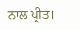ਨਾਲ ਪ੍ਰੀਤ।